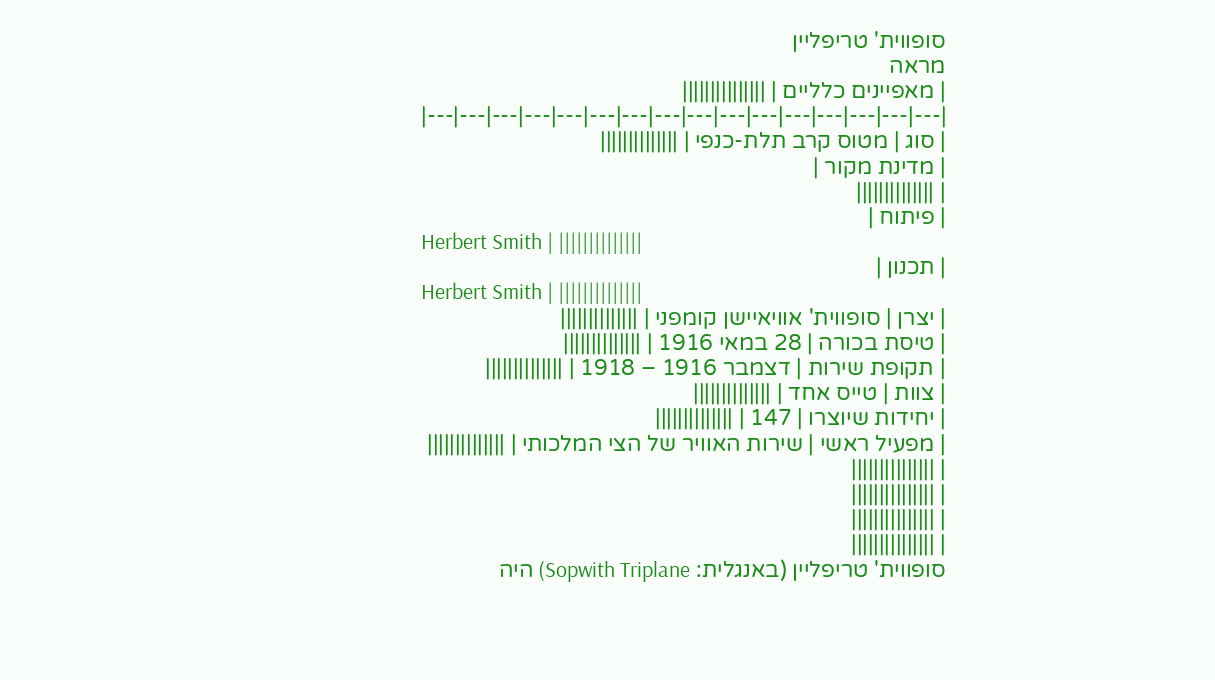סופווית' טריפליין
מראה
| מאפיינים כלליים | |||||||||||||||
|---|---|---|---|---|---|---|---|---|---|---|---|---|---|---|---|
| סוג | מטוס קרב תלת-כנפי | ||||||||||||||
| מדינת מקור |
| ||||||||||||||
| פיתוח |
Herbert Smith | ||||||||||||||
| תכנון |
Herbert Smith | ||||||||||||||
| יצרן | סופווית' אוויאיישן קומפני | ||||||||||||||
| טיסת בכורה | 28 במאי 1916 | ||||||||||||||
| תקופת שירות | דצמבר 1916 – 1918 | ||||||||||||||
| צוות | טייס אחד | ||||||||||||||
| יחידות שיוצרו | 147 | ||||||||||||||
| מפעיל ראשי | שירות האוויר של הצי המלכותי | ||||||||||||||
| |||||||||||||||
| |||||||||||||||
| |||||||||||||||
| |||||||||||||||
סופווית' טריפליין (באנגלית: Sopwith Triplane) היה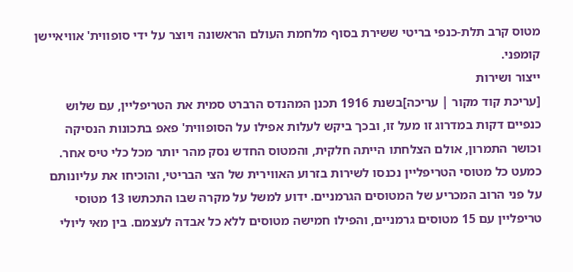מטוס קרב תלת-כנפי בריטי ששירת בסוף מלחמת העולם הראשונה ויוצר על ידי סופווית' אוויאיישן קומפני.
ייצור ושירות
[עריכת קוד מקור | עריכה]בשנת 1916 תכנן המהנדס הרברט סמית את הטריפליין, עם שלוש כנפיים דקות במדרוג זו מעל זו, ובכך ביקש לעלות אפילו על הסופווית' פאפ בתכונות הנסיקה וכושר התמרון, אולם הצלחתו הייתה חלקית, והמטוס החדש נסק מהר יותר מכל כלי טיס אחר.
כמעט כל מטוסי הטריפליין נכנסו לשירות בזרוע האווירית של הצי הבריטי, והוכיחו את עליונותם על פני הרוב המכריע של המטוסים הגרמניים. ידוע למשל על מקרה שבו התכתשו 13 מטוסי טריפליין עם 15 מטוסים גרמניים, והפילו חמישה מטוסים ללא כל אבדה לעצמם. בין מאי ליולי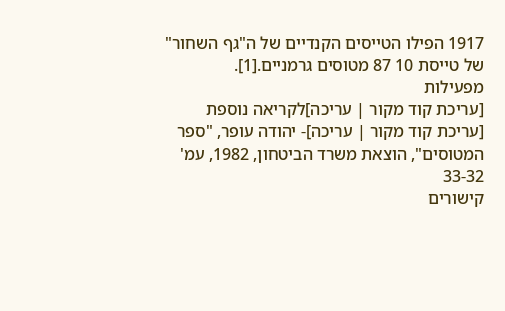1917 הפילו הטייסים הקנדיים של ה"גף השחור" של טייסת 10 87 מטוסים גרמניים.[1].
מפעילות
[עריכת קוד מקור | עריכה]לקריאה נוספת
[עריכת קוד מקור | עריכה]- יהודה עופר, "ספר המטוסים", הוצאת משרד הביטחון, 1982, עמ' 33-32
קישורים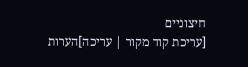חיצוניים
[עריכת קוד מקור | עריכה]הערות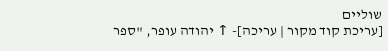שוליים
[עריכת קוד מקור | עריכה]- ↑ יהודה עופר, "ספר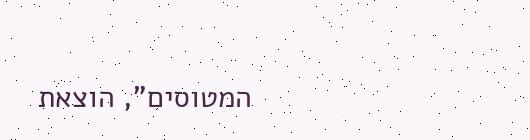המטוסים", הוצאת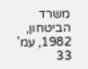משרד הביטחון, 1982, עמ' 33